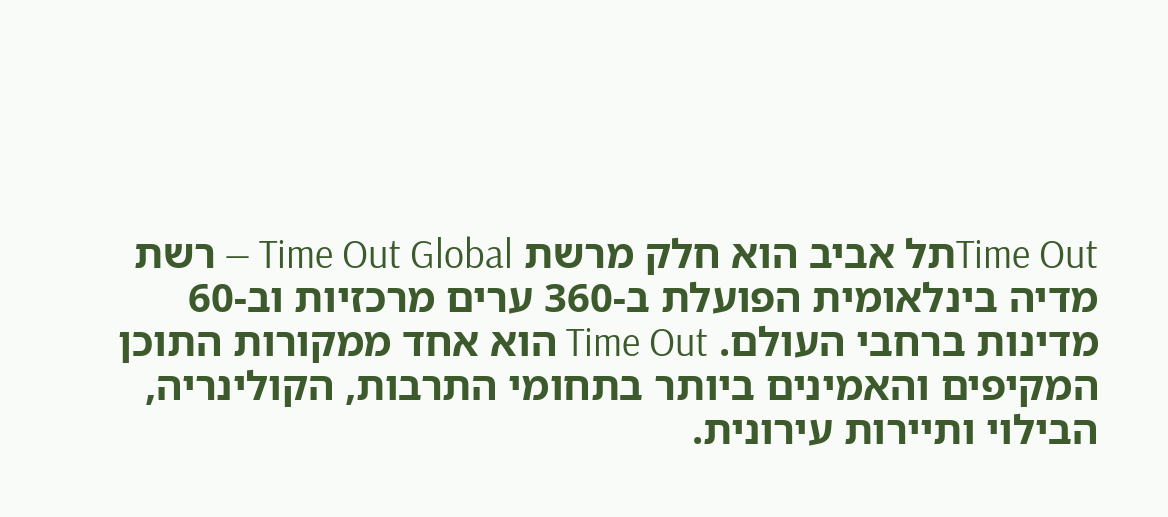Time Outתל אביב הוא חלק מרשת Time Out Global — רשת מדיה בינלאומית הפועלת ב-360 ערים מרכזיות וב-60 מדינות ברחבי העולם. Time Out הוא אחד ממקורות התוכן המקיפים והאמינים ביותר בתחומי התרבות, הקולינריה, הבילוי ותיירות עירונית.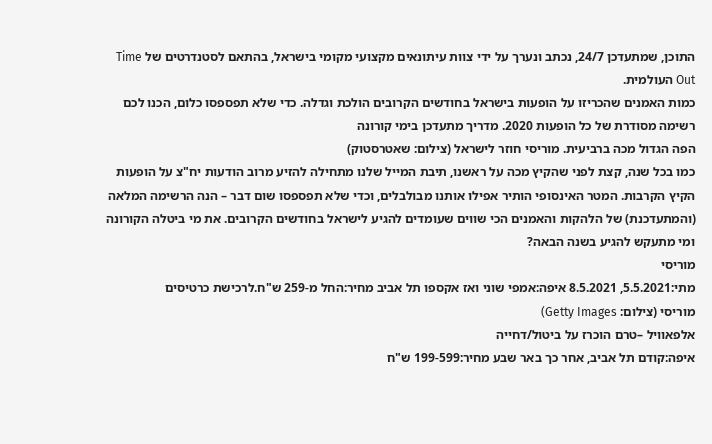התוכן, שמתעדכן 24/7, נכתב ונערך על ידי צוות עיתונאים מקצועי מקומי בישראל, בהתאם לסטנדרטים של Time Out העולמית.
כמות האמנים שהכריזו על הופעות בישראל בחודשים הקרובים הולכת וגדלה. כדי שלא תפספסו כלום, הכנו לכם רשימה מסודרת של כל הופעות 2020. מדריך מתעדכן בימי קורונה
הפה הגדול מכה ברביעית. מוריסי חוזר לישראל (צילום: שאטרסטוק)
כמו בכל שנה, קצת לפני שהקיץ מכה על ראשנו, תיבת המייל שלנו מתחילה להזיע מרוב הודעות יח"צ על הופעות הקיץ הקרבות. המטר האינסופי הותיר אפילו אותנו מבולבלים, וכדי שלא תפספסו שום דבר – הנה הרשימה המלאה (והמתעדכנת) של הלהקות והאמנים הכי שווים שעומדים להגיע לישראל בחודשים הקרובים. את מי ביטלה הקורונה ומי מתעקש להגיע בשנה הבאה?
מוריסי
מתי:5.5.2021, 8.5.2021 איפה:אמפי שוני ואז אקספו תל אביב מחיר:החל מ-259 ש"ח.לרכישת כרטיסים
מוריסי (צילום: Getty Images)
אלפאוויל –טרם הוכרז על ביטול/דחייה
איפה:קודם תל אביב, אחר כך באר שבע מחיר:199-599 ש"ח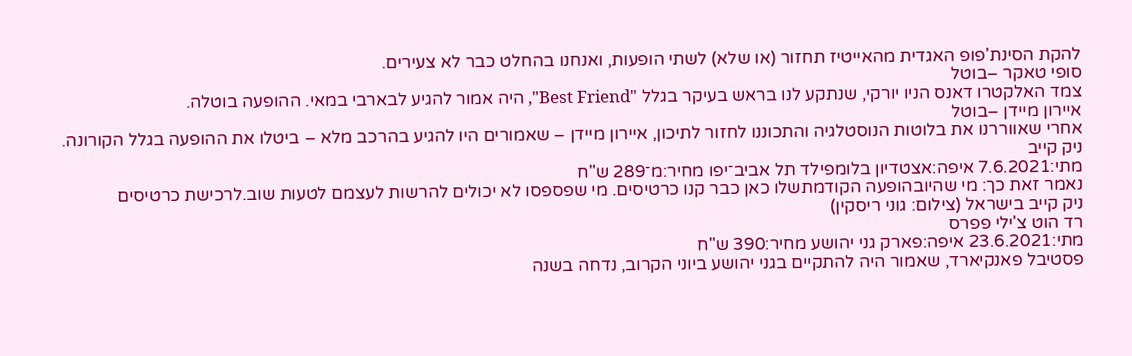להקת הסינת'פופ האגדית מהאייטיז תחזור (או שלא) לשתי הופעות, ואנחנו בהחלט כבר לא צעירים.
סופי טאקר –בוטל
צמד האלקטרו דאנס הניו יורקי, שנתקע לנו בראש בעיקר בגלל "Best Friend", היה אמור להגיע לבארבי במאי. ההופעה בוטלה.
איירון מיידן –בוטל
אחרי שאווררנו את בלוטות הנוסטלגיה והתכוננו לחזור לתיכון, איירון מיידן – שאמורים היו להגיע בהרכב מלא – ביטלו את ההופעה בגלל הקורונה.
ניק קייב
מתי:7.6.2021 איפה:אצטדיון בלומפילד תל אביב־יפו מחיר:מ־289 ש"ח
נאמר זאת כך: מי שהיובהופעה הקודמתשלו כאן כבר קנו כרטיסים. מי שפספסו לא יכולים להרשות לעצמם לטעות שוב.לרכישת כרטיסים
ניק קייב בישראל (צילום: גוני ריסקין)
רד הוט צ'ילי פפרס
מתי:23.6.2021 איפה:פארק גני יהושע מחיר:390 ש"ח
פסטיבל פאנקיארד, שאמור היה להתקיים בגני יהושע ביוני הקרוב, נדחה בשנה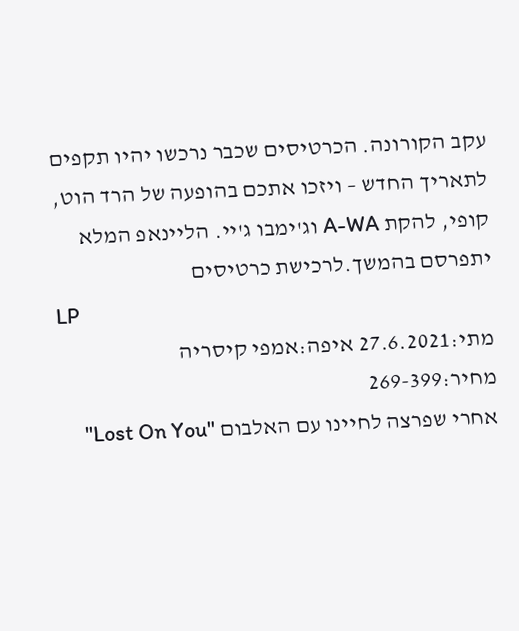עקב הקורונה. הכרטיסים שכבר נרכשו יהיו תקפים לתאריך החדש – ויזכו אתכם בהופעה של הרד הוט, קופי, להקת A-WA וג'ימבו ג'יי. הליינאפ המלא יתפרסם בהמשך.לרכישת כרטיסים
LP
מתי:27.6.2021 איפה:אמפי קיסריה מחיר:269-399
אחרי שפרצה לחיינו עם האלבום "Lost On You"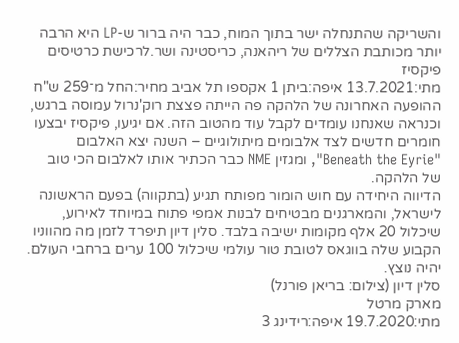והשריקה שהתנחלה ישר בתוך המוח, כבר היה ברור ש-LP היא הרבה יותר מכותבת הצללים של ריהאנה, כריסטינה ושר.לרכישת כרטיסים
פיקסיז
מתי:13.7.2021 איפה:ביתן 1 אקספו תל אביב מחיר:החל מ־259 ש"ח ההופעה האחרונה של הלהקה פה הייתה פצצת רוק'נרול עמוסה ברגש, וכנראה שאנחנו עומדים לקבל עוד מהטוב הזה. אם יגיעו, פיקסיז יבצעו חומרים חדשים לצד אלבומים מיתולוגיים – השנה יצא האלבום "Beneath the Eyrie", ומגזין NME כבר הכתיר אותו לאלבום הכי טוב של הלהקה.
הדיווה היחידה עם חוש הומור מפותח תגיע (בתקווה) בפעם הראשונה לישראל, והמארגנים מבטיחים לבנות אמפי פתוח במיוחד לאירוע, שיכלול 20 אלף מקומות ישיבה בלבד. סלין דיון תיפרד לזמן מה מהווניו הקבוע שלה בווגאס לטובת טור עולמי שיכלול 100 ערים ברחבי העולם. יהיה נוצץ.
סלין דיון (צילום: בריאן פורנל)
מארק מרטל
מתי:19.7.2020 איפה:רידינג 3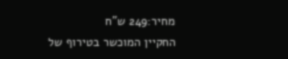מחיר:249 ש"ח
החקיין המוכשר בטירוף של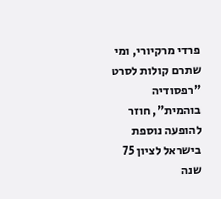פרדי מרקיורי, ומי שתרם קולות לסרט "רפסודיה בוהמית", חוזר להופעה נוספת בישראל לציון 75 שנה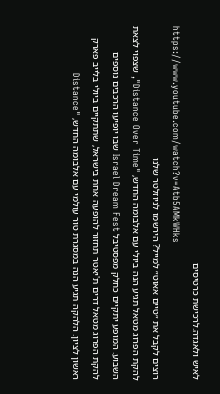לאיש ולאגדה.לרכישת כרטיסים
https://www.youtube.com/watch?v=Atb5AMkWHks
רוצים לקבל את ״טיים אאוט״ למייל? הירשמו לניוזלטר שלנו
להקת הפרוג מטאל תגיע הנה ביולי עם אלבומה החדש, "Distance Over Time", שצפוי לצאת השבוע. המופע יתקיים כחלק מפסטיבל Israel Dream Fest שבו יופיעו הרכבים נוספים
להקת הפרוג מטאל דרים ת'יאטר תחזור להופעה אחת בישראל, שתתקיים ביולי בלייב פארק ראשון לציון. הלהקה תגיע הנה במסגרת טור עולמי עם אלבומה החדש, "Distance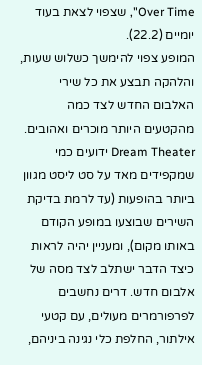Over Time", שצפוי לצאת בעוד יומיים (22.2).
המופע צפוי להימשך כשלוש שעות, והלהקה תבצע את כל שירי האלבום החדש לצד כמה מהקטעים היותר מוכרים ואהובים. Dream Theater ידועים כמי שמקפידים מאד על סט ליסט מגוון ביותר בהופעות (עד לרמת בדיקת השירים שבוצעו במופע הקודם באותו מקום), ומעניין יהיה לראות כיצד הדבר ישתלב לצד מסה של אלבום חדש. דרים נחשבים לפרפורמרים מעולים, עם קטעי אילתור, החלפת כלי נגינה ביניהם,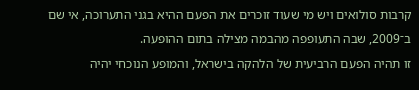קרבות סולואים ויש מי שעוד זוכרים את הפעם ההיא בגני התערוכה, אי שם ב־2009, שבה התעופפה מהבמה מצילה בתום ההופעה.
זו תהיה הפעם הרביעית של הלהקה בישראל, והמופע הנוכחי יהיה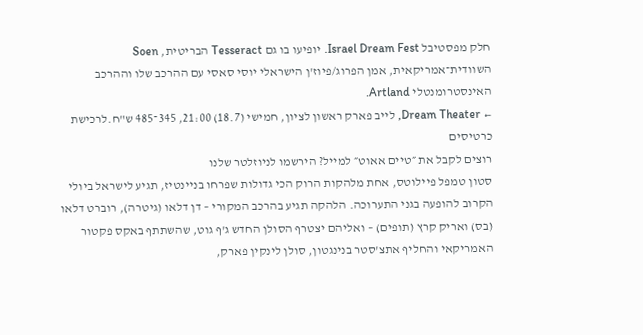חלק מפסטיבל Israel Dream Fest. יופיעו בו גם Tesseract הבריטית, Soen השוודית־אמריקאית, אמן הפרוג/פיוז'ן הישראלי יוסי סאסי עם ההרכב שלו וההרכב האינסטרומנטלי Artland.
← Dream Theater, לייב פארק ראשון לציון, חמישי (18.7) 21:00, 345־485 ש"ח.לרכישת כרטיסים
רוצים לקבל את ״טיים אאוט״ למייל? הירשמו לניוזלטר שלנו
סטון טמפל פיילוטס, אחת מלהקות הרוק הכי גדולות שפרחו בניינטיז, תגיע לישראל ביולי הקרוב להופעה בגני התערוכה. הלהקה תגיע בהרכב המקורי – דן דלאו (גיטרה), רוברט דלאו (בס) ואריק קרץ (תופים) – ואליהם יצטרף הסולן החדש ג'ף גוט, שהשתתף באקס פקטור האמריקאי והחליף אתצ'סטר בנינגטון, סולן לינקין פארק,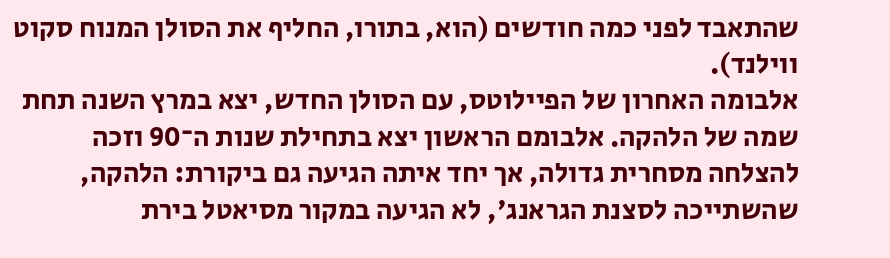שהתאבד לפני כמה חודשים (הוא, בתורו, החליף את הסולן המנוח סקוט ווילנד).
אלבומה האחרון של הפיילוטס, עם הסולן החדש, יצא במרץ השנה תחת שמה של הלהקה. אלבומם הראשון יצא בתחילת שנות ה־90 וזכה להצלחה מסחרית גדולה, אך יחד איתה הגיעה גם ביקורת: הלהקה, שהשתייכה לסצנת הגראנג', לא הגיעה במקור מסיאטל בירת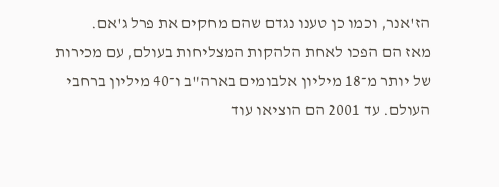הז'אנר, וכמו כן טענו נגדם שהם מחקים את פרל ג'אם.
מאז הם הפכו לאחת הלהקות המצליחות בעולם, עם מכירות של יותר מ־18 מיליון אלבומים בארה"ב ו־40 מיליון ברחבי העולם. עד 2001 הם הוציאו עוד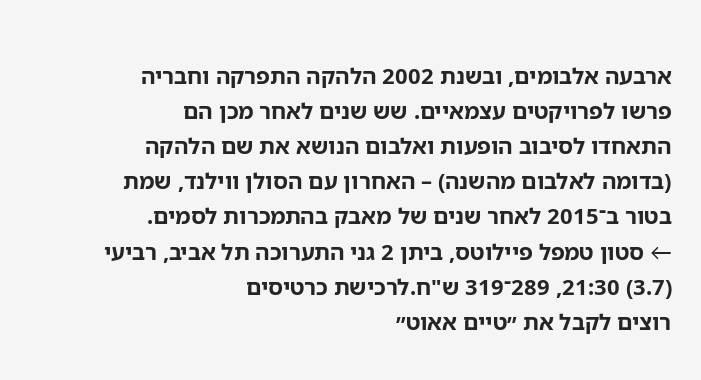ארבעה אלבומים, ובשנת 2002 הלהקה התפרקה וחבריה פרשו לפרויקטים עצמאיים. שש שנים לאחר מכן הם התאחדו לסיבוב הופעות ואלבום הנושא את שם הלהקה (בדומה לאלבום מהשנה) – האחרון עם הסולן ווילנד, שמת בטור ב־2015 לאחר שנים של מאבק בהתמכרות לסמים.
← סטון טמפל פיילוטס, ביתן 2 גני התערוכה תל אביב, רביעי (3.7) 21:30, 289־319 ש"ח.לרכישת כרטיסים
רוצים לקבל את ״טיים אאוט״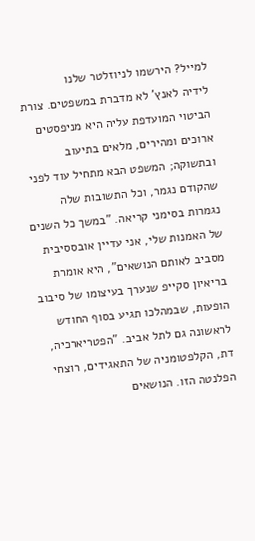למייל? הירשמו לניוזלטר שלנו
לידיה לאנץ' לא מדברת במשפטים. צורת הביטוי המועדפת עליה היא מניפסטים ארוכים ומהירים, מלאים בתיעוב ובתשוקה; המשפט הבא מתחיל עוד לפני שהקודם נגמר, וכל התשובות שלה נגמרות בסימני קריאה. "במשך כל השנים של האמנות שלי, אני עדיין אובססיבית מסביב לאותם הנושאים", היא אומרת בריאיון סקייפ שנערך בעיצומו של סיבוב הופעות, שבמהלכו תגיע בסוף החודש לראשונה גם לתל אביב. "הפטריארכיה, דת, הקלפטומניה של התאגידים, רוצחי הפלנטה הזו. הנושאים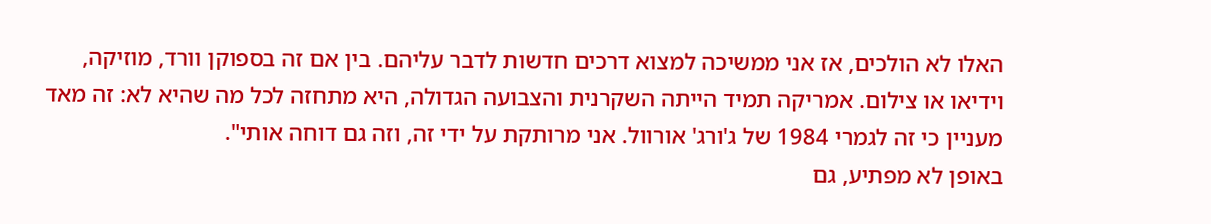האלו לא הולכים, אז אני ממשיכה למצוא דרכים חדשות לדבר עליהם. בין אם זה בספוקן וורד, מוזיקה, וידיאו או צילום. אמריקה תמיד הייתה השקרנית והצבועה הגדולה, היא מתחזה לכל מה שהיא לא: זה מאד מעניין כי זה לגמרי 1984 של ג'ורג' אורוול. אני מרותקת על ידי זה, וזה גם דוחה אותי".
באופן לא מפתיע, גם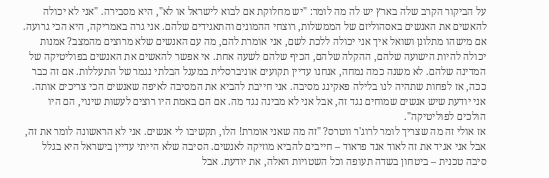על הביקור הקרב שלה בארץ יש לה מה לומר: "יש מחלוקת אם לבוא לישראל או לא", היא מסבירה. "אני לא יכולה להאשים את האנשים באסהוליזם של הממשלות, רוצחי ההמונים והתאגידים שלהם. אני גרה באמריקה, היא הכי גרועה. אם מישהו מתלונן ושואל איך אני יכולה ללכת לשם, אני אומרת להם, מה עם האנשים שלא מרוצים מהמצב? אמנות יכולה להיות הישועה שלהם, ההקלה שלהם, הכיף שלהם לשעה אחת. אי אפשר להאשים את האנשים בפוליטיקה של המדינה שלהם. לא משנה כמה נמחה, אנחנו עדיין תקועים אוניברסלית במעגל הבלתי נגמר של התעללות. אם זה כבר ככה, אז לפחות שתהיה לנו בלילה פאקינג מסיבה. אני חייבת להביא את המסיבה לאיפה שאנשים הכי צריכים אותה. אני יודעת שיש אנשים שמוחים נגד זה, אבל אני לא מבינה נגד מה. אם הם באמת היו רוצים לעשות שינוי, הם היו הולכים לפוליטיקה".
אז אולי זה מה שצריך לומר לרוג'ר ווטרס? "זה מה שאני אומרת! הלו, תקשיבו לי אנשים. אני לא הראשונה לומר את זה, אבל אני אגיד את זה לאוד אנד פראוד – חייבים להביא מוזיקה לאנשים. הסיבה שלא הייתי עדיין בישראל היא בגלל סיבה טכנית – ביטחון בשדה תעופה וכל השטויות האלה, את יודעת. אבל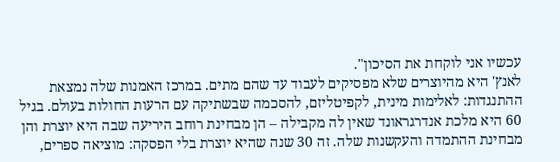עכשיו אני לוקחת את הסיכון".
לאנץ' היא מהיוצרים שלא מפסיקים לעבוד עד שהם מתים. במרכז האמנות שלה נמצאת ההתנגדות: לאלימות מינית, לקפיטליזם, להסכמה שבשתיקה עם הרעות החולות בעולם. בגיל 60 היא מלכת אנדרגראונד שאין לה מקבילה – הן מבחינת רוחב היריעה שבה היא יוצרת והן מבחינת ההתמדה והעקשנות שלה. זה 30 שנה שהיא יוצרת בלי הפסקה: מוציאה ספרים,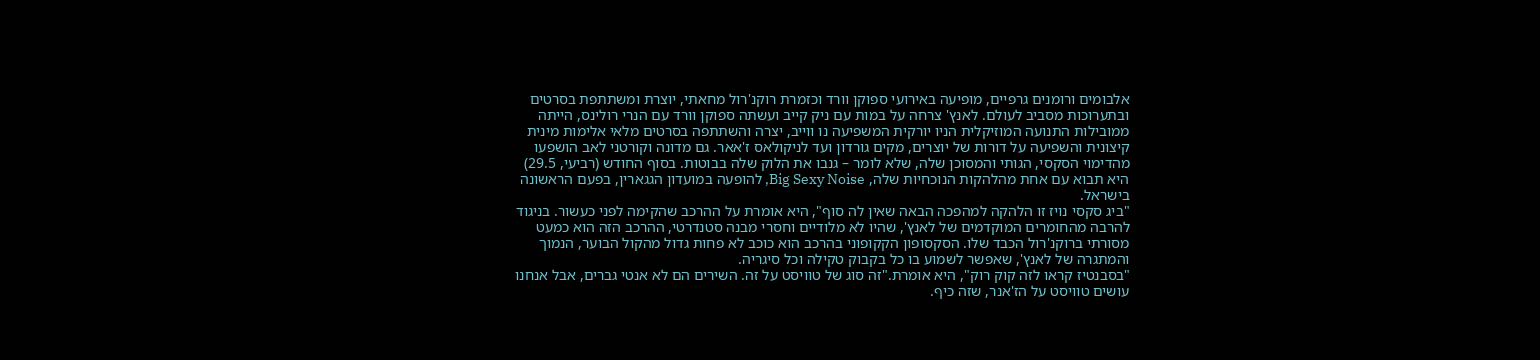אלבומים ורומנים גרפיים, מופיעה באירועי ספוקן וורד וכזמרת רוקנ'רול מחאתי, יוצרת ומשתתפת בסרטים ובתערוכות מסביב לעולם. לאנץ' צרחה על במות עם ניק קייב ועשתה ספוקן וורד עם הנרי רולינס, הייתה ממובילות התנועה המוזיקלית הניו יורקית המשפיעה נו ווייב, יצרה והשתתפה בסרטים מלאי אלימות מינית קיצונית והשפיעה על דורות של יוצרים, מקים גורדון ועד לניקולאס ז'אאר. גם מדונה וקורטני לאב הושפעו מהדימוי הסקסי, הגותי והמסוכן שלה, שלא לומר – גנבו את הלוק שלה בבוטות. בסוף החודש (רביעי, 29.5) היא תבוא עם אחת מהלהקות הנוכחיות שלה, Big Sexy Noise, להופעה במועדון הגגארין, בפעם הראשונה בישראל.
"ביג סקסי נויז זו הלהקה למהפכה הבאה שאין לה סוף", היא אומרת על ההרכב שהקימה לפני כעשור. בניגוד להרבה מהחומרים המוקדמים של לאנץ', שהיו לא מלודיים וחסרי מבנה סטנדרטי, ההרכב הזה הוא כמעט מסורתי ברוקנ'רול הכבד שלו. הסקסופון הקקופוני בהרכב הוא כוכב לא פחות גדול מהקול הבוער, הנמוך והמתגרה של לאנץ', שאפשר לשמוע בו כל בקבוק טקילה וכל סיגריה.
"בסבנטיז קראו לזה קוק רוק", היא אומרת."זה סוג של טוויסט על זה. השירים הם לא אנטי גברים, אבל אנחנו עושים טוויסט על הז'אנר, שזה כיף.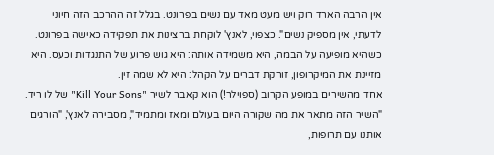אין הרבה הארד רוק ויש מעט מאד עם נשים בפרונט. בגלל זה ההרכב הזה חיוני לדעתי, אין מספיק נשים". כצפוי, לאנץ' לוקחת ברצינות את תפקידה כאישה בפרונט. כשהיא מופיעה על הבמה, היא משמידה אותה: היא גוש פרוע של התנגדות וכעס. היא מזיינת את המיקרופון, זורקת דברים על הקהל: היא לא שמה זין.
אחד מהשירים במופע הקרוב (ספוילר!) הוא קאבר לשיר "Kill Your Sons" של לו ריד. "השיר הזה מתאר את מה שקורה היום בעולם ומאז ומתמיד", מסבירה לאנץ', "הורגים אותנו עם תרופות,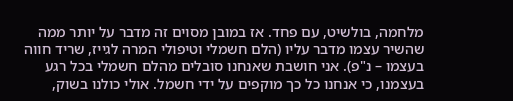מלחמה, בולשיט, עם פחד. אז במובן מסוים זה מדבר על יותר ממה שהשיר עצמו מדבר עליו (הלם חשמלי וטיפולי המרה לגייז, שריד חווה בעצמו – נ"פ). אני חושבת שאנחנו סובלים מהלם חשמלי בכל רגע בעצמנו, כי אנחנו כל כך מוקפים על ידי חשמל. אולי כולנו בשוק,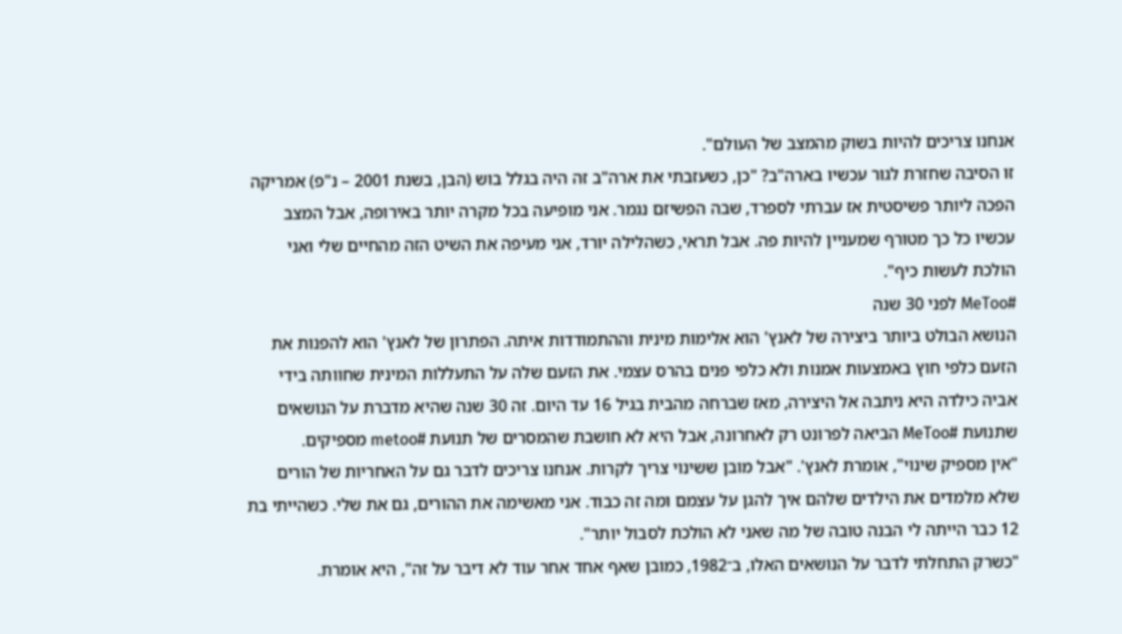אנחנו צריכים להיות בשוק מהמצב של העולם".
זו הסיבה שחזרת לגור עכשיו בארה"ב? "כן, כשעזבתי את ארה"ב זה היה בגלל בוש (הבן, בשנת 2001 – נ"פ) אמריקה הפכה ליותר פשיסטית אז עברתי לספרד, שבה הפשיזם נגמר. אני מופיעה בכל מקרה יותר באירופה, אבל המצב עכשיו כל כך מטורף שמעניין להיות פה. אבל תראי, כשהלילה יורד, אני מעיפה את השיט הזה מהחיים שלי ואני הולכת לעשות כיף".
#MeToo לפני 30 שנה
הנושא הבולט ביותר ביצירה של לאנץ' הוא אלימות מינית וההתמודדות איתה. הפתרון של לאנץ' הוא להפנות את הזעם כלפי חוץ באמצעות אמנות ולא כלפי פנים בהרס עצמי. את הזעם שלה על התעללות המינית שחוותה בידי אביה כילדה היא ניתבה אל היצירה, מאז שברחה מהבית בגיל 16 עד היום. זה 30 שנה שהיא מדברת על הנושאים שתנועת #MeToo הביאה לפרונט רק לאחרונה, אבל היא לא חושבת שהמסרים של תנועת #metoo מספיקים.
"אין מספיק שינוי", אומרת לאנץ'. "אבל מובן ששינוי צריך לקרות. אנחנו צריכים לדבר גם על האחריות של הורים שלא מלמדים את הילדים שלהם איך להגן על עצמם ומה זה כבוד. אני מאשימה את ההורים, גם את שלי. כשהייתי בת 12 כבר הייתה לי הבנה טובה של מה שאני לא הולכת לסבול יותר".
"כשרק התחלתי לדבר על הנושאים האלו, ב־1982, כמובן שאף אחד אחר עוד לא דיבר על זה", היא אומרת.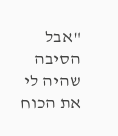"אבל הסיבה שהיה לי את הכוח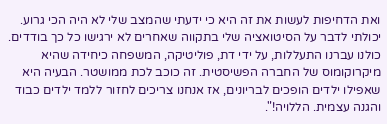ואת הדחיפות לעשות את זה היא כי ידעתי שהמצב שלי לא היה הכי גרוע. יכולתי לדבר על הסיטואציה שלי בתקווה שאחרים לא ירגישו כל כך בודדים. כולנו עברנו התעללות, על ידי דת, פוליטיקה, המשפחה כיחידה שהיא מיקרוקומוס של החברה הפשיסטית. זה כוכב לכת ממושטר. הבעיה היא שאפילו ילדים הופכים לבריונים, אז אנחנו צריכים לחזור ללמד ילדים כבוד והגנה עצמית. הללויה!".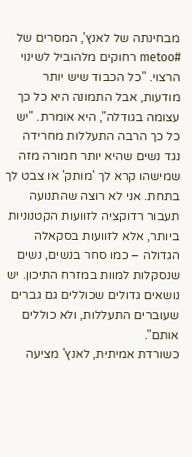מבחינתה של לאנץ', המסרים של #metoo רחוקים מלהוביל לשינוי הרצוי. "כל הכבוד שיש יותר מודעות, אבל התמונה היא כל כך עצומה בגודלה", היא אומרת. "יש כל כך הרבה התעללות מחרידה נגד נשים שהיא יותר חמורה מזה שמישהו קרא לך 'מותק' או צבט לך בתחת. אני לא רוצה שהתנועה תעבור רדוקציה לזוועות הקטנוניות ביותר, אלא לזוועות בסקאלה הגדולה – כמו סחר בנשים, נשים שנסקלות למוות במזרח התיכון. יש נושאים גדולים שכוללים גם גברים שעוברים התעללות, ולא כוללים אותם".
כשורדת אמיתית, לאנץ' מציעה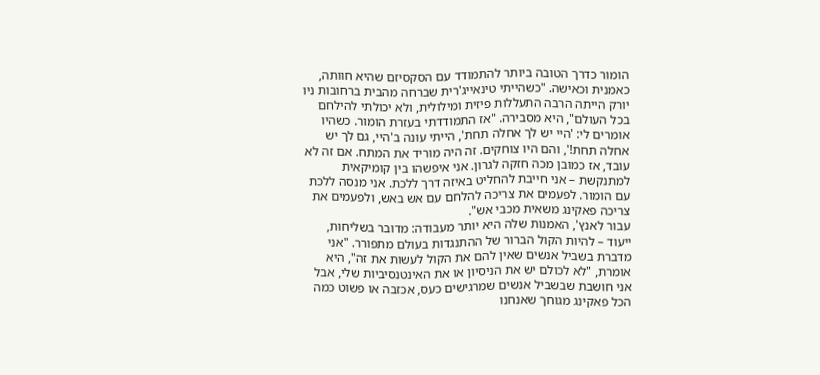הומור כדרך הטובה ביותר להתמודד עם הסקסיזם שהיא חוותה, כאמנית וכאישה. "כשהייתי טינאייג'רית שברחה מהבית ברחובות ניו יורק הייתה הרבה התעללות פיזית ומילולית, ולא יכולתי להילחם בכל העולם", היא מסבירה. "אז התמודדתי בעזרת הומור. כשהיו אומרים לי: 'היי יש לך אחלה תחת', הייתי עונה ב'היי, גם לך יש אחלה תחת!', והם היו צוחקים. זה היה מוריד את המתח. אם זה לא עובד, אז כמובן מכה חזקה לגרון. אני איפשהו בין קומיקאית למתנקשת – אני חייבת להחליט באיזה דרך ללכת. אני מנסה ללכת עם הומור. לפעמים את צריכה להלחם עם אש באש, ולפעמים את צריכה פאקינג משאית מכבי אש".
עבור לאנץ', האמנות שלה היא יותר מעבודה: מדובר בשליחות, ייעוד – להיות הקול הברור של ההתנגדות בעולם מתפורר. "אני מדברת בשביל אנשים שאין להם את הקול לעשות את זה", היא אומרת, "לא לכולם יש את הניסיון או את האינטנסיביות שלי, אבל אני חושבת שבשביל אנשים שמרגישים כעס, אכזבה או פשוט כמה הכל פאקינג מגוחך שאנחנו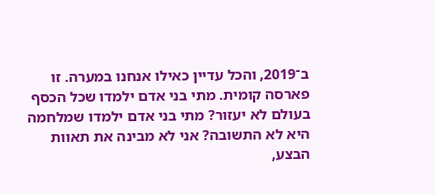ב־2019, והכל עדיין כאילו אנחנו במערה. זו פארסה קומית. מתי בני אדם ילמדו שכל הכסף בעולם לא יעזור? מתי בני אדם ילמדו שמלחמה היא לא התשובה? אני לא מבינה את תאוות הבצע,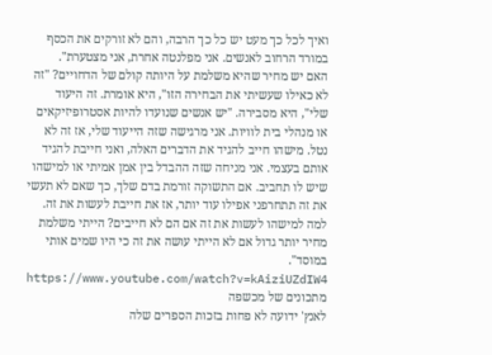ואיך לכל כך מעט יש כל כך הרבה, והם לא זורקים את הכסף במורד הרחוב לאנשים. אני מפלנטה אחרת, אני מצטערת".
האם יש מחיר שהיא משלמת על היותה קולם של הדחויים? "זה לא כאילו שעשיתי את הבחירה הזו", היא אומרת. זה היעוד שלי", היא מסבירה. "יש אנשים שנועדו להיות אסטרופיזיקאים או מנהלי בית לוויות. אני מרגישה שזה הייעוד שלי, אז זה לא נטל. מישהו חייב להגיד את הדברים האלה, ואני חייבת להגיד אותם בעצמי. אני מניחה שזה ההבדל בין אמן אמיתי או למישהו שיש לו תחביב. אם התשוקה זורמת בדם שלך, כך שאם לא תעשי את זה תתחרפני אפילו עוד יותר, אז את חייבת לעשות את זה. למה למישהו לעשות את זה אם הם לא חייבים? הייתי משלמת מחיר יותר גדול אם לא הייתי עושה את זה כי היו שמים אותי במוסד".
https://www.youtube.com/watch?v=kAiziUZdIW4
מתכונים של מכשפה
לאנץ' ידועה לא פחות בזכות הספרים שלה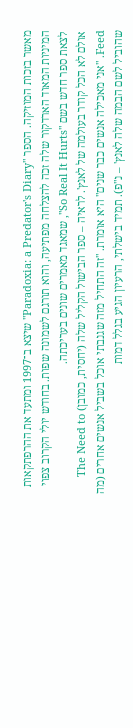מאשר בזכות המוזיקה. הספר "Paradoxia: a Predator's Diary" שיצא ב־1997 ומתעד את ההרפתקאות המיניות המאוד הארדקור שלה זכה להצלחה מפתיעה, והוא תורגם לשמונה שפות. בחודש יולי הקרוב צפוי לצאת ספר חדש בשם "So Real It Hurts", שמאגד מאמרים שונים בעריכתה.
אולם לא הכל קודר בעולמה של לאנץ'. לראיה – ספר הבישול הקליל שלה (יחסית, כמובן) The Need to Feed. "אני מאכילה אנשים כבר שנים" היא אומרת. "זה התחיל מזה שגנבתי אוכל בשביל אנשים אחרים (מה שהוביל לשם הבמה שלה לאנץ' – נ"פ). תמיד בישלתי, הרעיון הגיע בגלל דמות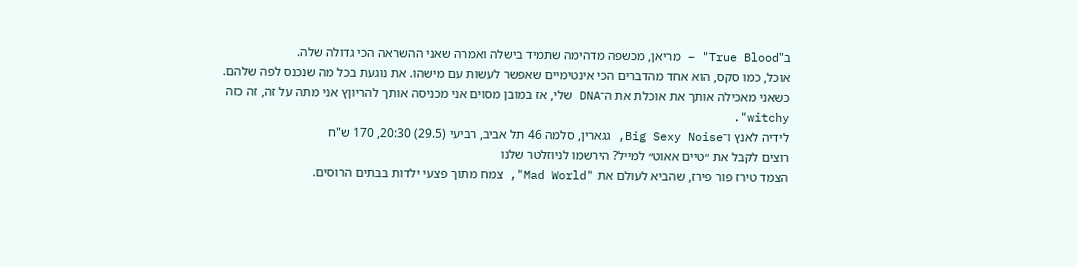ב"True Blood" – מריאן, מכשפה מדהימה שתמיד בישלה ואמרה שאני ההשראה הכי גדולה שלה.
אוכל, כמו סקס, הוא אחד מהדברים הכי אינטימיים שאפשר לעשות עם מישהו. את נוגעת בכל מה שנכנס לפה שלהם. כשאני מאכילה אותך את אוכלת את ה־DNA שלי, אז במובן מסוים אני מכניסה אותך להריוןץ אני מתה על זה, זה כזה witchy".
לידיה לאנץ ו־Big Sexy Noise, גגארין, סלמה 46 תל אביב, רביעי (29.5) 20:30, 170 ש"ח
רוצים לקבל את ״טיים אאוט״ למייל? הירשמו לניוזלטר שלנו
הצמד טירז פור פירז, שהביא לעולם את "Mad World", צמח מתוך פצעי ילדות בבתים הרוסים.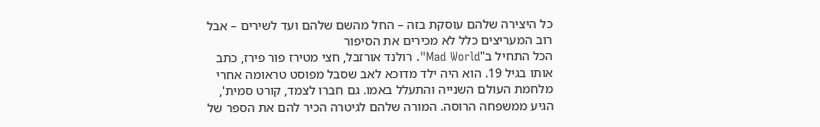כל היצירה שלהם עוסקת בזה – החל מהשם שלהם ועד לשירים – אבל רוב המעריצים כלל לא מכירים את הסיפור
הכל התחיל ב"Mad World". רולנד אורזבל, חצי מטירז פור פירז, כתב אותו בגיל 19. הוא היה ילד מדוכא לאב שסבל מפוסט טראומה אחרי מלחמת העולם השנייה והתעלל באמו. גם חברו לצמד, קורט סמית', הגיע ממשפחה הרוסה. המורה שלהם לגיטרה הכיר להם את הספר של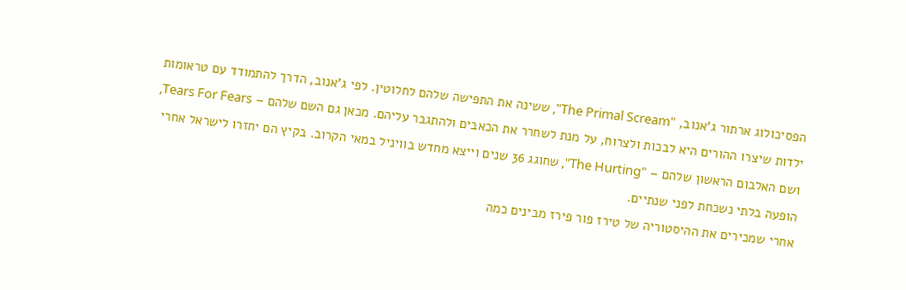הפסיכולוג ארתור ג'אנוב, "The Primal Scream", ששינה את התפישה שלהם לחלוטין. לפי ג'אנוב, הדרך להתמודד עם טראומות ילדות שיצרו ההורים היא לבכות ולצרוח, על מנת לשחרר את הכאבים ולהתגבר עליהם. מכאן גם השם שלהם – Tears For Fears, ושם האלבום הראשון שלהם – "The Hurting", שחוגג 36 שנים וייצא מחדש בוויניל במאי הקרוב. בקיץ הם יחזרו לישראל אחרי הופעה בלתי נשכחת לפני שנתיים.
אחרי שמכירים את ההיסטוריה של טירז פור פירז מבינים כמה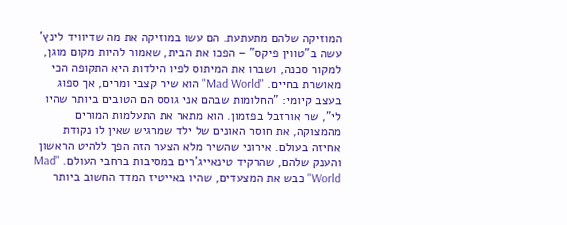המוזיקה שלהם מתעתעת. הם עשו במוזיקה את מה שדיוויד לינץ' עשה ב"טווין פיקס" – הפכו את הבית, שאמור להיות מקום מוגן, למקור סכנה, ושברו את המיתוס לפיו הילדות היא התקופה הכי מאושרת בחיים. "Mad World" הוא שיר קצבי ומרים, אך ספוג בעצב קיומי: "החלומות שבהם אני גוסס הם הטובים ביותר שהיו לי", שר אורזבל בפזמון. הוא מתאר את התעלמות המורים מהמצוקה, את חוסר האונים של ילד שמרגיש שאין לו נקודת אחיזה בעולם. אירוני שהשיר מלא הצער הזה הפך ללהיט הראשון והענק שלהם, שהרקיד טינאייג'רים במסיבות ברחבי העולם. "Mad World" כבש את המצעדים, שהיו באייטיז המדד החשוב ביותר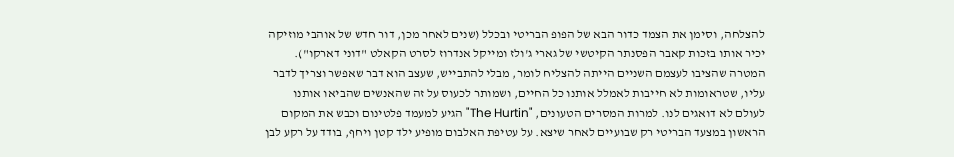להצלחה, וסימן את הצמד כדור הבא של הפופ הבריטי ובכלל (שנים לאחר מכן, דור חדש של אוהבי מוזיקה יכיר אותו בזכות קאבר הפסנתר הקיטשי של גארי ג'ולז ומייקל אנדרוז לסרט הקאלט "דוני דארקו").
המטרה שהציבו לעצמם השניים הייתה להצליח לומר, מבלי להתבייש, שעצב הוא דבר שאפשר וצריך לדבר עליו, שטראומות לא חייבות לאמלל אותנו כל החיים, ושמותר לכעוס על זה שהאנשים שהביאו אותנו לעולם לא דואגים לנו. למרות המסרים הטעונים, "The Hurtin" הגיע למעמד פלטינום וכבש את המקום הראשון במצעד הבריטי רק שבועיים לאחר שיצא. על עטיפת האלבום מופיע ילד קטן ויחף, בודד על רקע לבן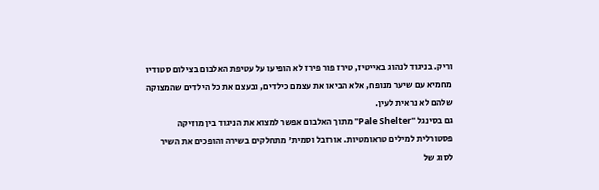וריק. בניגוד לנהוג באייטיז, טירז פור פירז לא הופיעו על עטיפת האלבום בצילום סטודיו מחמיא עם שיער מנופח, אלא הביאו את עצמם כילדים, ובעצם את כל הילדים שהמצוקה שלהם לא נראית לעין.
גם בסינגל "Pale Shelter" מתוך האלבום אפשר למצוא את הניגוד בין מוזיקה פסטורלית למילים טראומטיות. אורזבל וסמית' מתחלקים בשירה והופכים את השיר לסוג של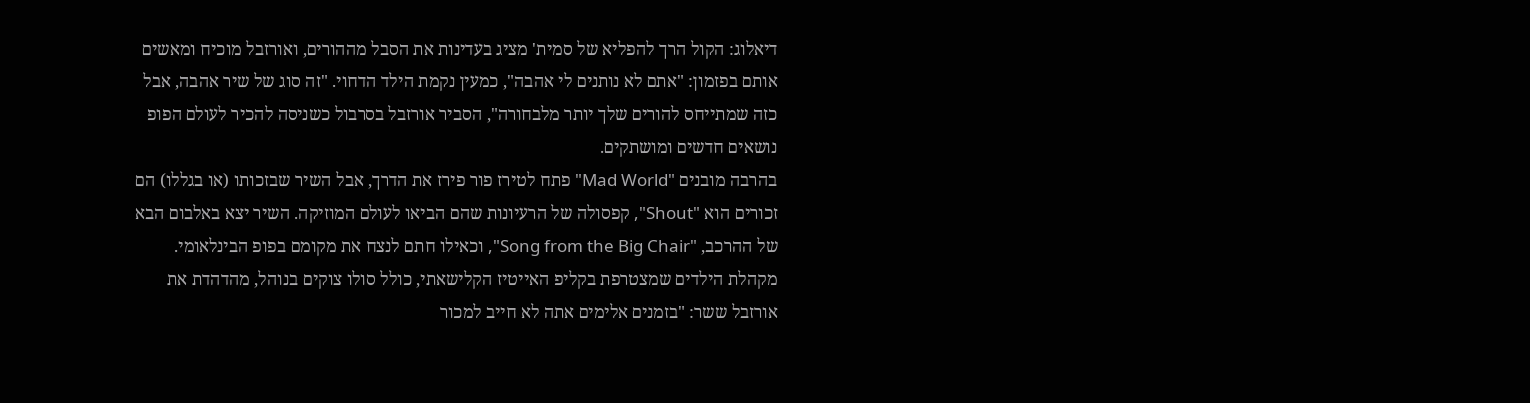דיאלוג: הקול הרך להפליא של סמית' מציג בעדינות את הסבל מההורים, ואורזבל מוכיח ומאשים אותם בפזמון: "אתם לא נותנים לי אהבה", כמעין נקמת הילד הדחוי. "זה סוג של שיר אהבה, אבל כזה שמתייחס להורים שלך יותר מלבחורה", הסביר אורזבל בסרבול כשניסה להכיר לעולם הפופ נושאים חדשים ומושתקים.
בהרבה מובנים "Mad World" פתח לטירז פור פירז את הדרך, אבל השיר שבזכותו (או בגללו) הם זכורים הוא "Shout", קפסולה של הרעיונות שהם הביאו לעולם המוזיקה. השיר יצא באלבום הבא של ההרכב, "Song from the Big Chair", וכאילו חתם לנצח את מקומם בפופ הבינלאומי. מקהלת הילדים שמצטרפת בקליפ האייטיז הקלישאתי, כולל סולו צוקים בנוהל, מהדהדת את אורזבל ששר: "בזמנים אלימים אתה לא חייב למכור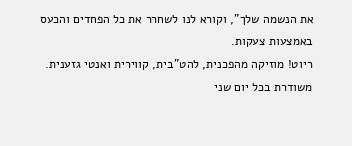את הנשמה שלך", וקורא לנו לשחרר את כל הפחדים והכעס באמצעות צעקות.
ריוט! מוזיקה מהפכנית, להט"בית, קווירית ואנטי גזענית. משודרת בכל יום שני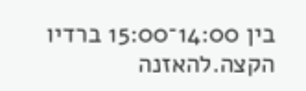בין 14:00־15:00 ברדיו הקצה.להאזנה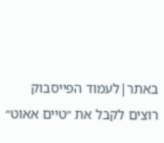באתר|לעמוד הפייסבוק
רוצים לקבל את ״טיים אאוט״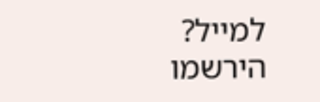למייל? הירשמו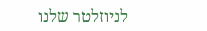לניוזלטר שלנו